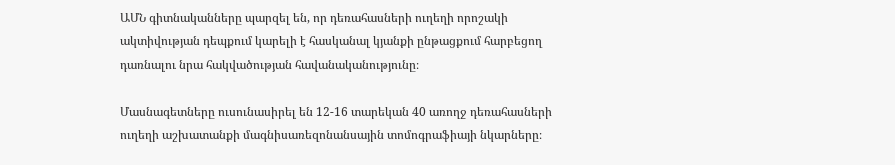ԱՄՆ գիտնականները պարզել են, որ դեռահասների ուղեղի որոշակի ակտիվության դեպքում կարելի է հասկանալ կյանքի ընթացքում հարբեցող դառնալու նրա հակվածության հավանականությունը։

Մասնագետները ուսունասիրել են 12-16 տարեկան 40 առողջ դեռահասների ուղեղի աշխատանքի մագնիսառեզոնանսային տոմոգրաֆիայի նկարները։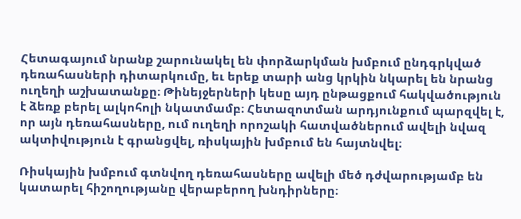Հետագայում նրանք շարունակել են փորձարկման խմբում ընդգրկված դեռահասների դիտարկումը, եւ երեք տարի անց կրկին նկարել են նրանց ուղեղի աշխատանքը։ Թինեյջերների կեսը այդ ընթացքում հակվածություն է ձեռք բերել ալկոհոլի նկատմամբ։ Հետազոտման արդյունքում պարզվել է, որ այն դեռահասները, ում ուղեղի որոշակի հատվածներում ավելի նվազ ակտիվություն է գրանցվել, ռիսկային խմբում են հայտնվել։

Ռիսկային խմբում գտնվող դեռահասները ավելի մեծ դժվարությամբ են կատարել հիշողությանը վերաբերող խնդիրները։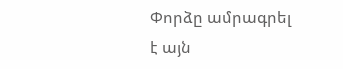Փորձը ամրագրել է այն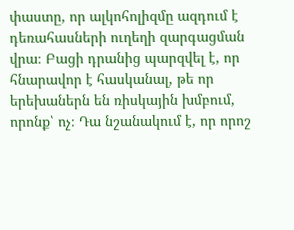փաստը, որ ալկոհոլիզմը ազդում է դեռահասների ուղեղի զարգացման վրա։ Բացի դրանից պարզվել է, որ հնարավոր է հասկանալ, թե որ երեխաներն են ռիսկային խմբում, որոնք՝ ոչ։ Դա նշանակում է, որ որոշ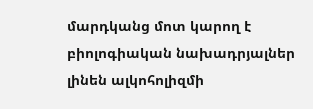մարդկանց մոտ կարող է բիոլոգիական նախադրյալներ լինեն ալկոհոլիզմի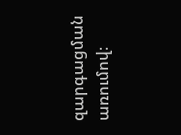զարգացման առումով։